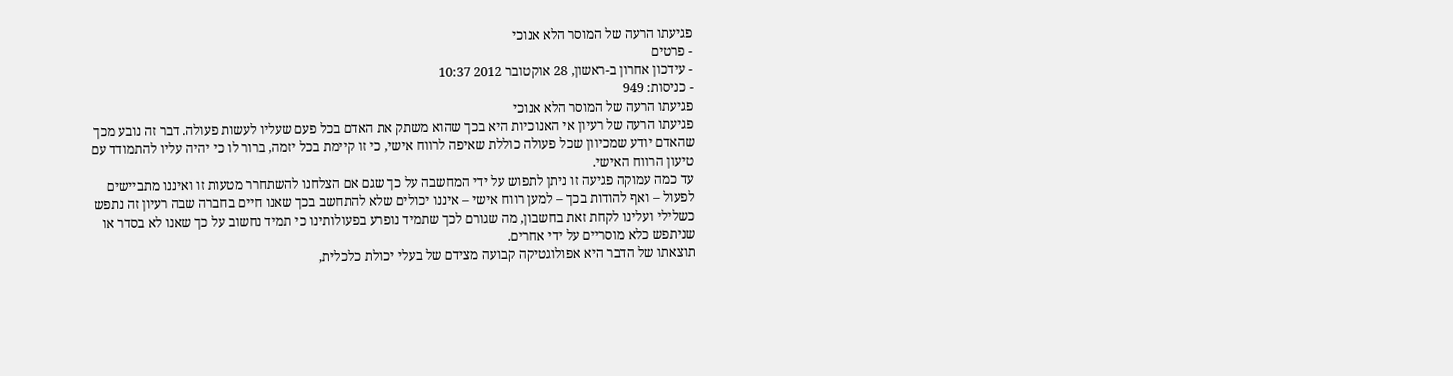פגיעתו הרעה של המוסר הלא אנוכי
- פרטים
- עידכון אחרון ב-ראשון, 28 אוקטובר 2012 10:37
- כניסות: 949
פגיעתו הרעה של המוסר הלא אנוכי
פגיעתו הרעה של רעיון אי האנוכיות היא בכך שהוא משתק את האדם בכל פעם שעליו לעשות פעולה. דבר זה נובע מכך שהאדם יודע שמכיוון שכל פעולה כוללת שאיפה לרווח אישי, כי זו קיימת בכל יזמה, ברור לו כי יהיה עליו להתמודד עם טיעון הרווח האישי.
עד כמה עמוקה פגיעה זו ניתן לתפוש על ידי המחשבה על כך שגם אם הצלחנו להשתחרר מטעות זו ואיננו מתביישים לפעול – ואף להודות בכך – למען רווח אישי – איננו יכולים שלא להתחשב בכך שאנו חיים בחברה שבה רעיון זה נתפש כשלילי ועלינו לקחת זאת בחשבון, מה שגורם לכך שתמיד נופרע בפעולותינו כי תמיד נחשוב על כך שאנו לא בסדר או שניתפש כלא מוסריים על ידי אחרים.
תוצאתו של הדבר היא אפולוגטיקה קבועה מצידם של בעלי יכולת כלכלית,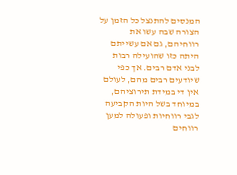המנסים להתנצל כל הזמן על הצורה שבה עשו את רווחיהם, גם אם עשייתם היתה כזו שהועילה רבות לבני אדם רבים. אך כפי שיודעים רבים מהם, לעולם אין די במידת תירוציהם, במיוחד בשל היות הקביעה לגבי רווחיות ופעולה למען רווחים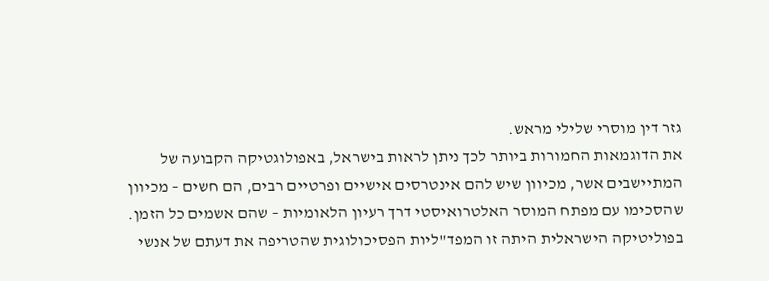גזר דין מוסרי שלילי מראש.
את הדוגמאות החמורות ביותר לכך ניתן לראות בישראל, באפולוגטיקה הקבועה של המתיישבים אשר, מכיוון שיש להם אינטרסים אישיים ופרטיים רבים, הם חשים – מכיוון שהסכימו עם מפתח המוסר האלטרואיסטי דרך רעיון הלאומיות – שהם אשמים כל הזמן.
בפוליטיקה הישראלית היתה זו המפד"ליות הפסיכולוגית שהטריפה את דעתם של אנשי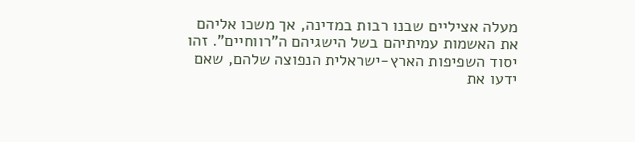מעלה אציליים שבנו רבות במדינה, אך משכו אליהם את האשמות עמיתיהם בשל הישגיהם ה"רווחיים". זהו יסוד השפיפות הארץ-ישראלית הנפוצה שלהם, שאם ידעו את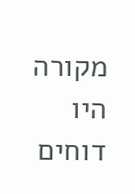מקורה היו דוחים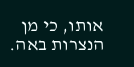אותו, כי מן הנצרות באה.